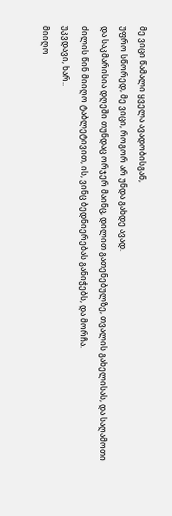მე ვიცი წამალი ყველა ავადობისგან,
უფრო სწორედ, მე ვიცი, როგორ არ უნდა გახდე ავად.
და საკმარისია დღეში თუნდაც ორჯერ მაინც, დილით გათენებულზე, თვალის გახელისას, და საღამოთი ძილის წინ მიიღო ტაბლეტივით, ის, ვინც ბედნიერებას განიჭებს, და მორჩა.
უკვდავი, ხარ..
მიიღო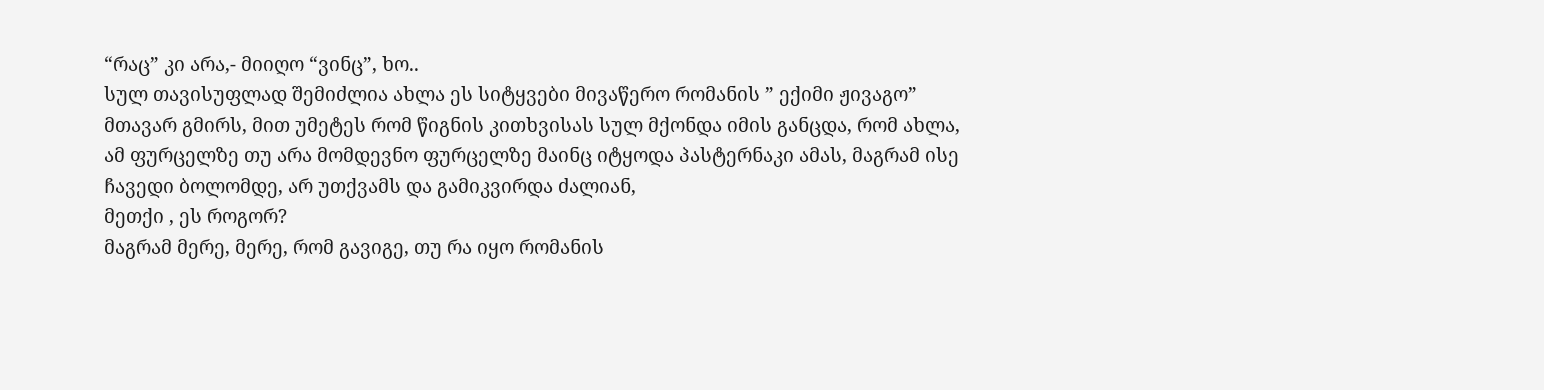“რაც” კი არა,- მიიღო “ვინც”, ხო..
სულ თავისუფლად შემიძლია ახლა ეს სიტყვები მივაწერო რომანის ” ექიმი ჟივაგო” მთავარ გმირს, მით უმეტეს რომ წიგნის კითხვისას სულ მქონდა იმის განცდა, რომ ახლა, ამ ფურცელზე თუ არა მომდევნო ფურცელზე მაინც იტყოდა პასტერნაკი ამას, მაგრამ ისე ჩავედი ბოლომდე, არ უთქვამს და გამიკვირდა ძალიან,
მეთქი , ეს როგორ?
მაგრამ მერე, მერე, რომ გავიგე, თუ რა იყო რომანის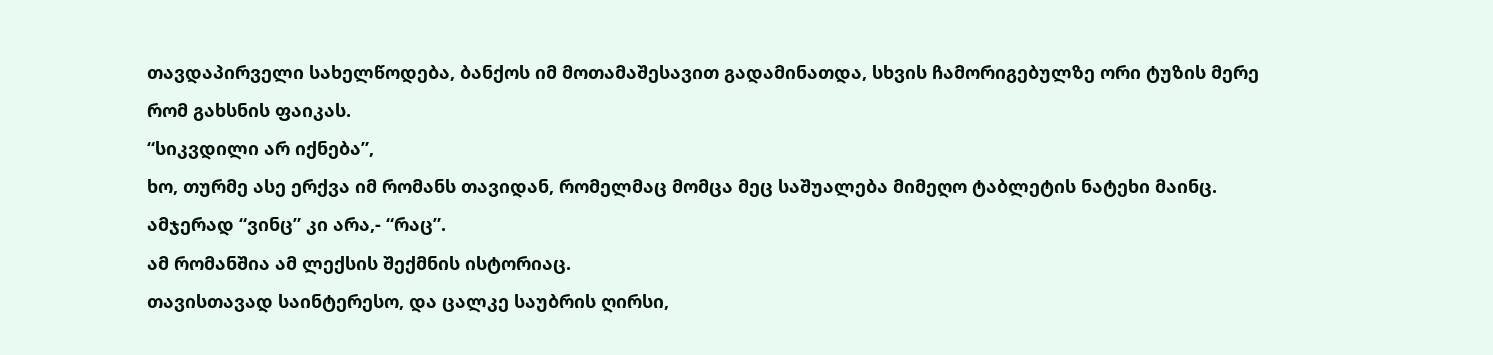თავდაპირველი სახელწოდება, ბანქოს იმ მოთამაშესავით გადამინათდა, სხვის ჩამორიგებულზე ორი ტუზის მერე რომ გახსნის ფაიკას.
“სიკვდილი არ იქნება”,
ხო, თურმე ასე ერქვა იმ რომანს თავიდან, რომელმაც მომცა მეც საშუალება მიმეღო ტაბლეტის ნატეხი მაინც.
ამჯერად “ვინც” კი არა,- “რაც”.
ამ რომანშია ამ ლექსის შექმნის ისტორიაც.
თავისთავად საინტერესო, და ცალკე საუბრის ღირსი,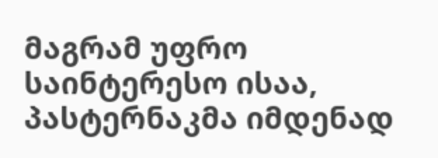მაგრამ უფრო საინტერესო ისაა, პასტერნაკმა იმდენად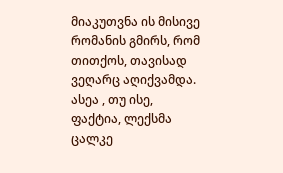მიაკუთვნა ის მისივე რომანის გმირს, რომ თითქოს, თავისად ვეღარც აღიქვამდა.
ასეა , თუ ისე, ფაქტია, ლექსმა ცალკე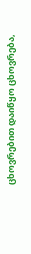ცხოვრებით დაიწყო ცხოვრება,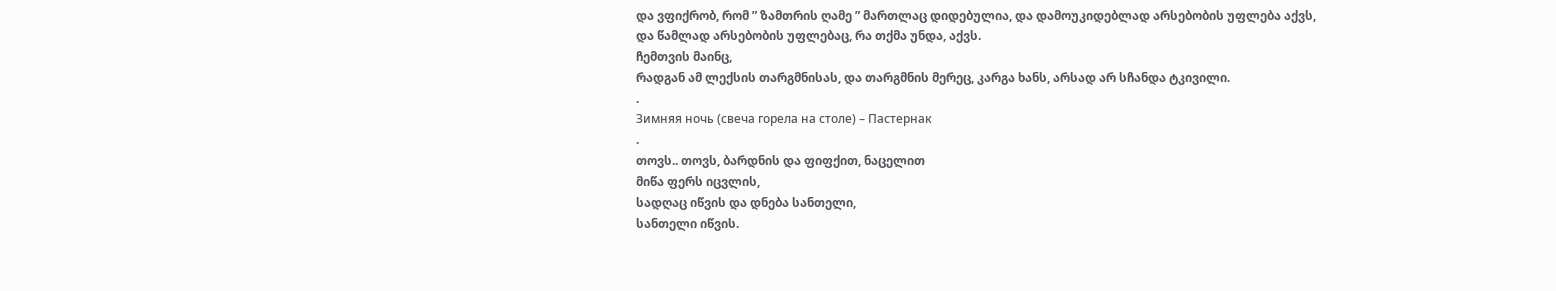და ვფიქრობ, რომ ” ზამთრის ღამე ” მართლაც დიდებულია, და დამოუკიდებლად არსებობის უფლება აქვს,
და წამლად არსებობის უფლებაც, რა თქმა უნდა, აქვს.
ჩემთვის მაინც,
რადგან ამ ლექსის თარგმნისას, და თარგმნის მერეც, კარგა ხანს, არსად არ სჩანდა ტკივილი.
.
Зимняя ночь (свеча горела на столе) – Пастернак
.
თოვს.. თოვს, ბარდნის და ფიფქით, ნაცელით
მიწა ფერს იცვლის,
სადღაც იწვის და დნება სანთელი,
სანთელი იწვის.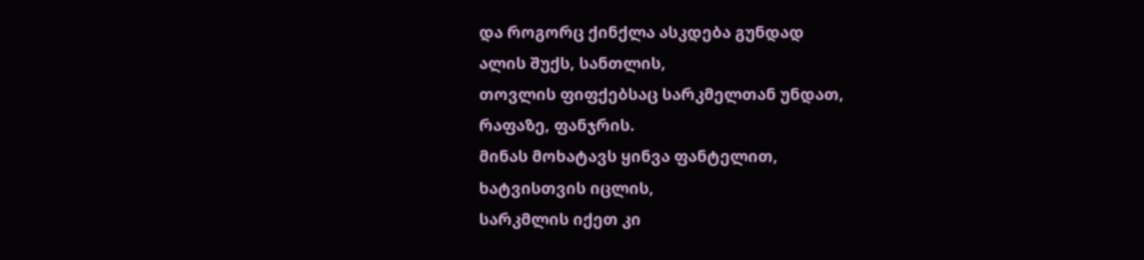და როგორც ქინქლა ასკდება გუნდად
ალის შუქს, სანთლის,
თოვლის ფიფქებსაც სარკმელთან უნდათ,
რაფაზე, ფანჯრის.
მინას მოხატავს ყინვა ფანტელით,
ხატვისთვის იცლის,
სარკმლის იქეთ კი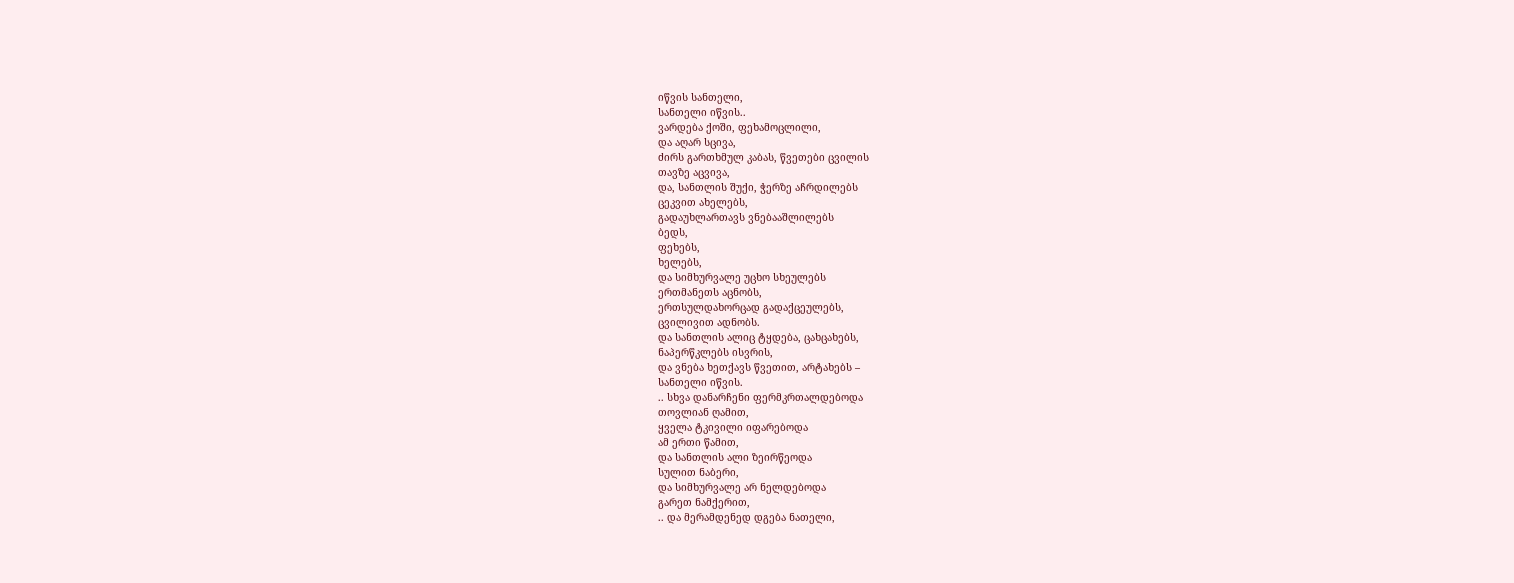იწვის სანთელი,
სანთელი იწვის..
ვარდება ქოში, ფეხამოცლილი,
და აღარ სცივა,
ძირს გართხმულ კაბას, წვეთები ცვილის
თავზე აცვივა,
და, სანთლის შუქი, ჭერზე აჩრდილებს
ცეკვით ახელებს,
გადაუხლართავს ვნებააშლილებს
ბედს,
ფეხებს,
ხელებს,
და სიმხურვალე უცხო სხეულებს
ერთმანეთს აცნობს,
ერთსულდახორცად გადაქცეულებს,
ცვილივით ადნობს.
და სანთლის ალიც ტყდება, ცახცახებს,
ნაპერწკლებს ისვრის,
და ვნება ხეთქავს წვეთით, არტახებს –
სანთელი იწვის.
.. სხვა დანარჩენი ფერმკრთალდებოდა
თოვლიან ღამით,
ყველა ტკივილი იფარებოდა
ამ ერთი წამით,
და სანთლის ალი ზეირწეოდა
სულით ნაბერი,
და სიმხურვალე არ ნელდებოდა
გარეთ ნამქერით,
.. და მერამდენედ დგება ნათელი,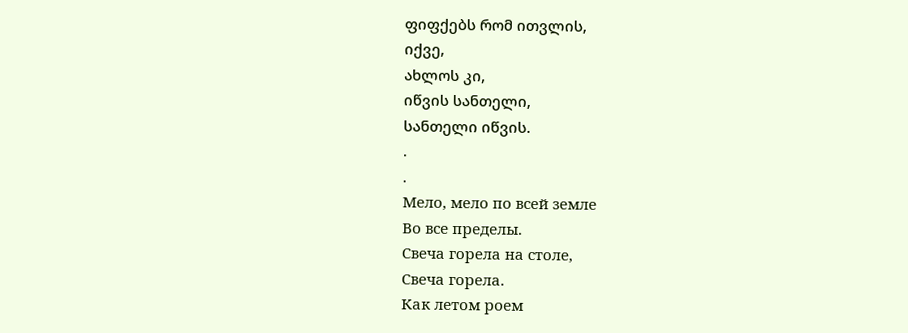ფიფქებს რომ ითვლის,
იქვე,
ახლოს კი,
იწვის სანთელი,
სანთელი იწვის.
.
.
Мело, мело по всей земле
Во все пределы.
Свеча горела на столе,
Свеча горела.
Как летом роем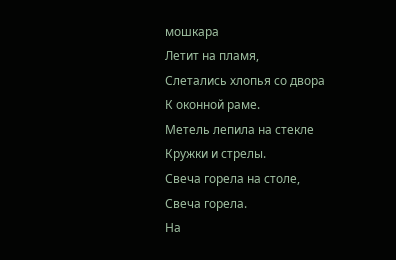мошкара
Летит на пламя,
Слетались хлопья со двора
К оконной раме.
Метель лепила на стекле
Кружки и стрелы.
Свеча горела на столе,
Свеча горела.
На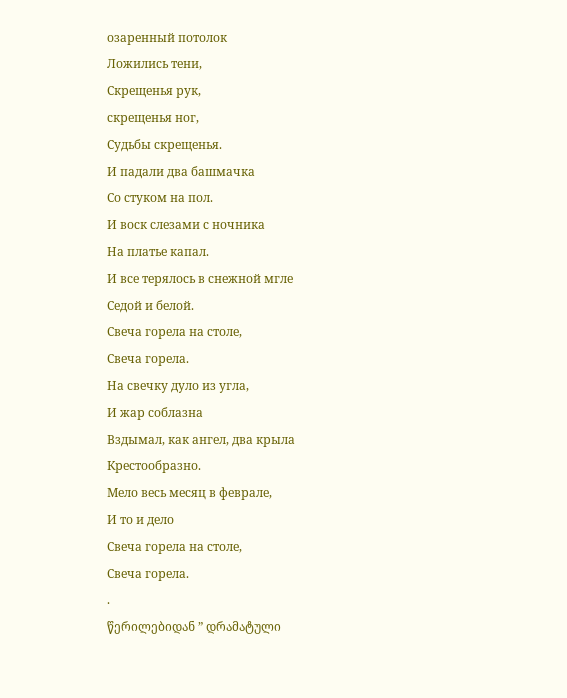озаренный потолок
Ложились тени,
Скрещенья рук,
скрещенья ног,
Судьбы скрещенья.
И падали два башмачка
Со стуком на пол.
И воск слезами с ночника
На платье капал.
И все терялось в снежной мгле
Седой и белой.
Свеча горела на столе,
Свеча горела.
На свечку дуло из угла,
И жар соблазна
Вздымал, как ангел, два крыла
Крестообразно.
Мело весь месяц в феврале,
И то и дело
Свеча горела на столе,
Свеча горела.
.
წერილებიდან ” დრამატული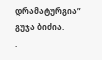დრამატურგია”
გუჯა ბიძია.
.